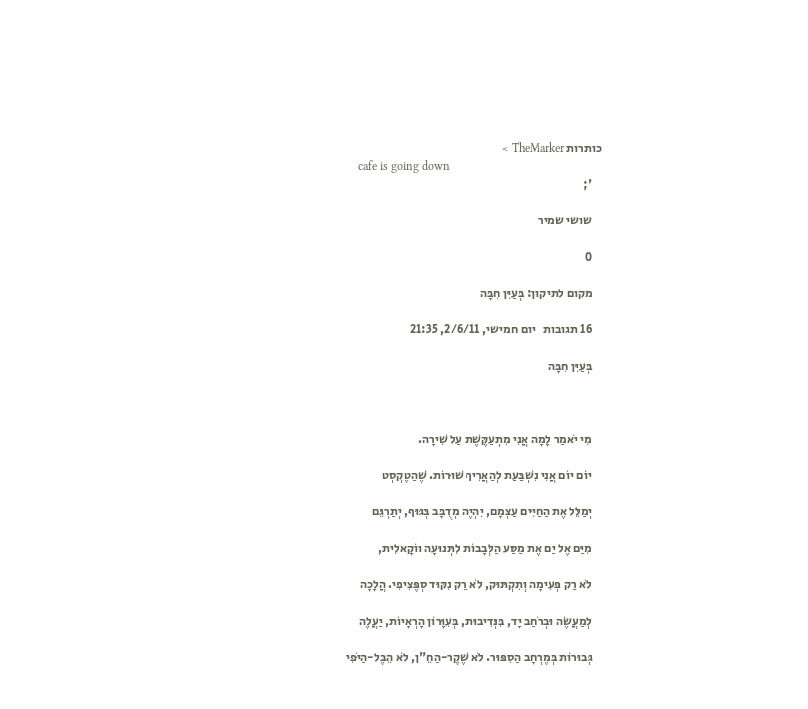כותרות TheMarker >
    cafe is going down
    ';

    שושי שמיר

    0

    מקום לתיקון: בְּעַיִּן חִבָּה

    16 תגובות   יום חמישי, 2/6/11, 21:35

    בְּעַיִּן חִבָּה



    מִי יֹאמַר לָמָה אֲנִי מִתְעַקֶּשֶׁת עַל שִׁירָה.

    יוֹם יוֹם אֲנִי נִשְׁבַּעַת לְהַאֲרִיךְ שׁוּרוֹת. שֶׁהַטֶקְסְט

    יְמַלֵּל אֶת הַחַיִּים עַצְמָם, יִהְיֶה מְדֻבָּב בְּגּוּף, יְתַרְגֵּם

    מִיַּם אֶל יַם אֶת מַסַּע הַלְּבָבוֹת לִתְּנוּעָה ווֹקָאלִית,

    לֹא רַק פְּעִימָה וְתִקְתּוּק, לֹא רַק נִקּוּד סְפֶּצִיפִי. הֲלָכָה

    לְמַעֲשֶׂה וּבְרֹחַב יָד, בִּנְּדִיבוּת, בְּעִוָּרוֹן הָרְאָיוֹת, יַעֲלֶה

    גְּבוּרוֹת בְּמֶרְחָב הַסִפּוּר. לֹא שֶׁקֶר-הַחֵ"ן, לֹא הֵבֶל-הַיֹּפִי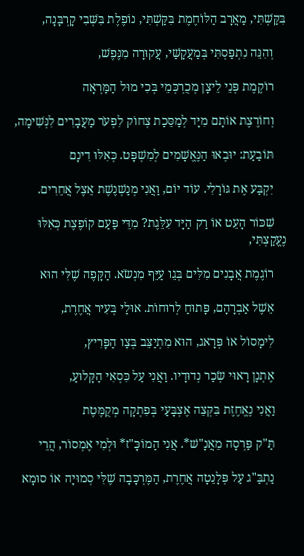בִּקַּשְׁתִּי, מַאֲרָב הַלּוֹחֶמֶת בִּקַּשְׁתִּי, נוֹפֶלֶת בִּשְּׁבִי קָרְבָּנָה,

    וְהִנֵּה נִתְפַּסְתִּי בְּמַעֲקָשַׁי, עֲקוּרָה מִנֶּפֶשׁ,

    רוֹקֶמֶת פְּנֵי לֵיצָן מְכֻרְכְּמֵי בְּכִי מוּל הַמַּרְאָה

    וְחוֹרֶצֶת אוֹתָם מִיָּד לְמַסֵּכַת צְחוֹק לִפְעֹר מַעֲבָרִים לִנְּשִׁימָה,

    תּוֹבַעַת: יוּבְאוּ הַנֶּאֱשָׁמִים לְמִשְׁפָּט. כְּאִלּוּ דִינָם

    יִקְבַּע אֶת גּוֹרָלִי. עוֹד יוֹם, וַאֲנִי מְנַשְׁנֶשֶׁת אֵצֶל אֲחֵרִים.

    שִׁכּוֹר הָעֵט אוֹ רַק הַיָּד עִלֵּגֶת? מִדֵּי פַּעַם קוֹפֶצֶת כְּאִלּוּ נֶעֱקַצְתִּי,

    רוֹגֶמֶת אֲבָנִים מִלִּים בְּגֵו עַיֵּף מִנְשֹׂא. הַקָּפֶה שֶׁלִּי הוּא

    אֵשֶׁל אַבְרָהָם, פָּתוּחַ לְרוּחוֹת. אוּלַי בְּעִיר אֲחֶרֶת,

    לִימָסוֹל אוֹ פְּרָאג, הוּא מִתְיַצֵּב בְּצַו הַפָּרִיץ,

    אֶתְנָן רָאוּי שְׂכַר נְדוּדָיו. וַאֲנִי עַל כִּסְאִי הַקָּלוּעַ,

    וַאֲנִי נֶאֱחֶזֶת בִּקְּצֵה אֶצְבָּעַי בְּפִתְקָה מְקֻמֶּטֶת

    תַּ"ק פַּרְסָה מֵאֲנָ"שׁ*. אֲנִי הַמוֹכָּ"ז* וּלְמִי אֶמְסוֹר, הֲרֵי

    נַתְבַּ"ג עַל פְּלָנֵטָה אֲחֶרֶת, הַמֶּרְכָּבָה שֶׁלִּי סְמוּיָה אוֹ סוּמָא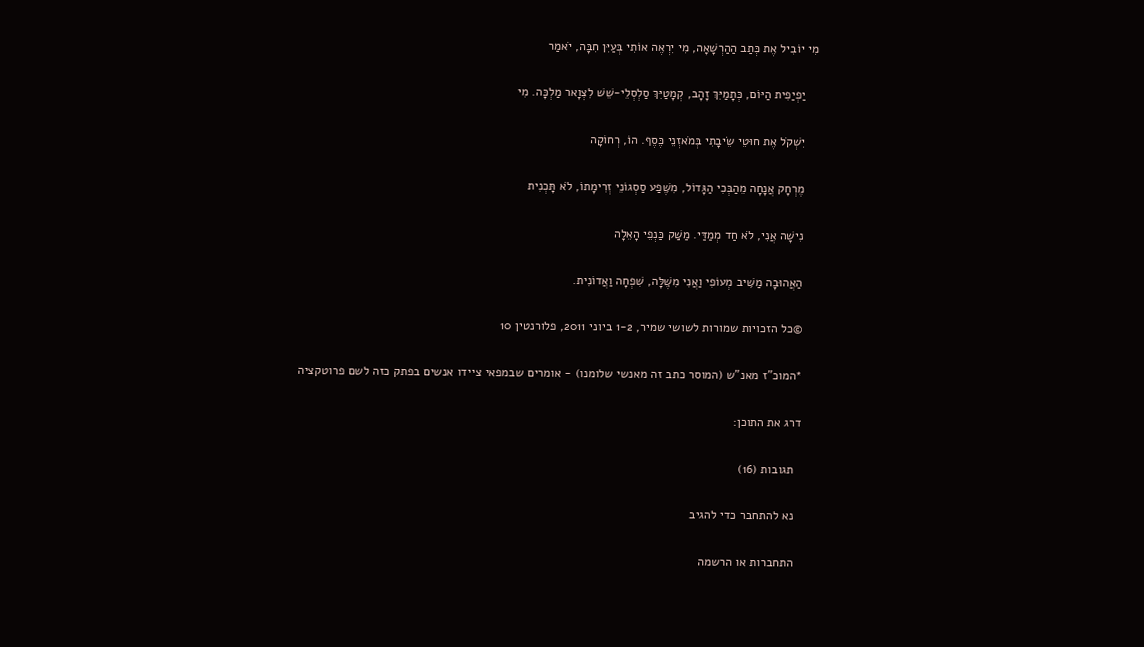מִי יוֹבִיל אֶת כְּתַב הַהַרְשָׁאָה, מִי יִרְאֶה אוֹתִי בְּעַיִּן חִבָּה, יֹאמַר

    יַפְיַפִית הַיּוֹם, כְּתָמַיִּךְ זָהָב, קְמָטַיִּךְ סַלְסְלֵי-שֵׁשׁ לִצְוָאר מַלְכָּה. מִי

    יִשְׁקֹל אֶת חוּטֵי שֵׂיבָתִי בְּמֹאזְנֵי כֶּסֶף. הוֹ, רְחוֹקָה

    מֶרְחָק אֲנָחָה מֵהַבְּכִי הַגָּדוֹל, מִשֶּׁפַע סַסְגוֹנֵי זְרִימָתוֹ, לֹא תָּכְנִית

    נִישָׁה אֲנִי, לֹא חַד מְמַדַּי. מַשַּׁק כַּנְפֵי הָאֵלָה

    הַאֲהוּבָה מַשִּׁיב מְעוֹפִי וַאֲנִי מִשֶּׁלָּה, שִׁפְחָה וַאֲדוֹנִית.

    ©כל הזכויות שמורות לשושי שמיר, 1-2 ביוני 2011, פלורנטין 10

    *המוכ"ז מאנ"ש (המוסר כתב זה מאנשי שלומנו) - אומרים שבמפאי ציידו אנשים בפתק כזה לשם פרוטקציה

    דרג את התוכן:

      תגובות (16)

      נא להתחבר כדי להגיב

      התחברות או הרשמה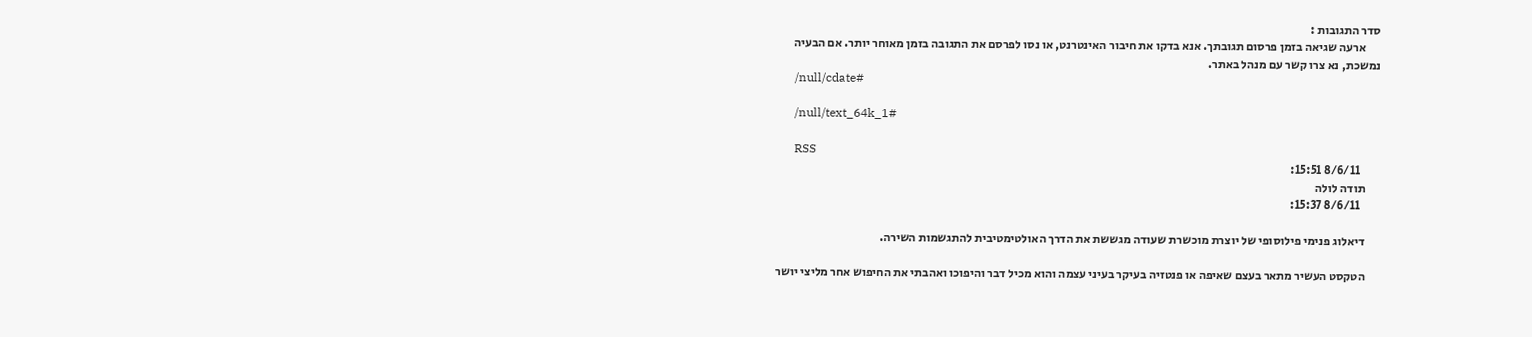סדר התגובות :
      ארעה שגיאה בזמן פרסום תגובתך. אנא בדקו את חיבור האינטרנט, או נסו לפרסם את התגובה בזמן מאוחר יותר. אם הבעיה נמשכת, נא צרו קשר עם מנהל באתר.
      /null/cdate#

      /null/text_64k_1#

      RSS
        8/6/11 15:51:
      תודה לולה
        8/6/11 15:37:

      דיאלוג פנימי פילוסופי של יוצרת מוכשרת שעודה מגששת את הדרך האולטימטיבית להתגשמות השירה.

      הטקסט העשיר מתאר בעצם שאיפה או פנטזיה בעיקר בעיני עצמה והוא מכיל דבר והיפוכו ואהבתי את החיפוש אחר מליצי יושר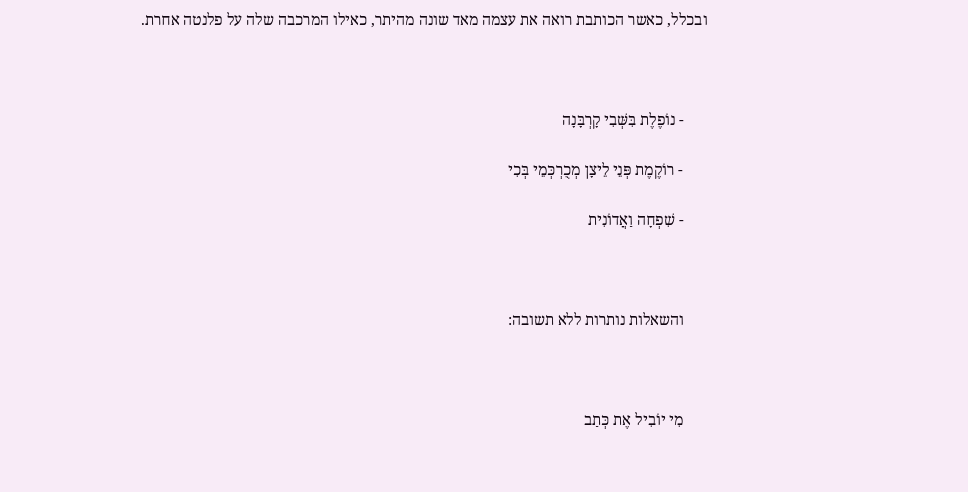ובכלל, כאשר הכותבת רואה את עצמה מאד שונה מהיתר, כאילו המרכבה שלה על פלנטה אחרת.



      - נוֹפֶלֶת בִּשְּׁבִי קָרְבָּנָה

      - רוֹקֶמֶת פְּנֵי לֵיצָן מְכֻרְכְּמֵי בְּכִי

      - שִׁפְחָה וַאֲדוֹנִית



      והשאלות נותרות ללא תשובה:



      מִי יוֹבִיל אֶת כְּתַב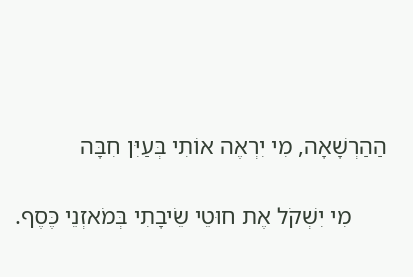הַהַרְשָׁאָה, מִי יִרְאֶה אוֹתִי בְּעַיִּן חִבָּה

      מִי יִשְׁקֹל אֶת חוּטֵי שֵׂיבָתִי בְּמֹאזְנֵי כֶּסֶף.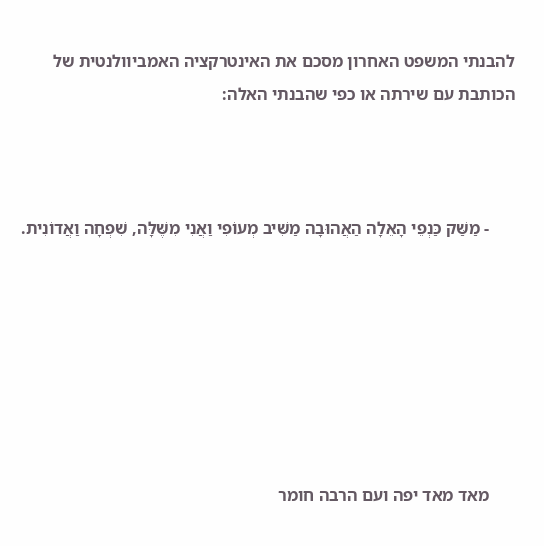להבנתי המשפט האחרון מסכם את האינטרקציה האמביוולנטית של הכותבת עם שירתה או כפי שהבנתי האלה:



      - מַשַּׁק כַּנְפֵי הָאֵלָה הַאֲהוּבָה מַשִּׁיב מְעוֹפִי וַאֲנִי מִשֶּׁלָּה, שִׁפְחָה וַאֲדוֹנִית.







      מאד מאד יפה ועם הרבה חומר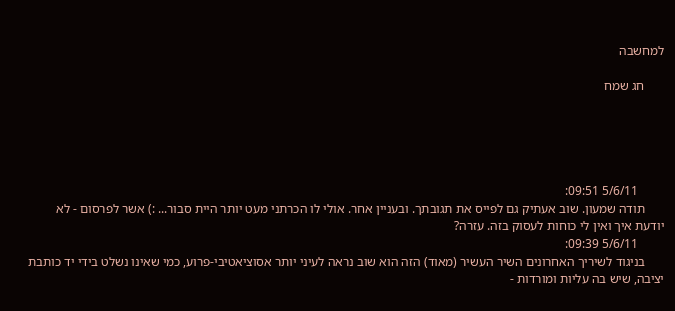למחשבה

      חג שמח





        5/6/11 09:51:
      תודה שמעון. שוב אעתיק גם לפייס את תגובתך. ובעניין אחר. אולי לו הכרתני מעט יותר היית סבור... :) אשר לפרסום - לא יודעת איך ואין לי כוחות לעסוק בזה. עזרה?
        5/6/11 09:39:
      בניגוד לשיריך האחרונים השיר העשיר (מאוד) הזה הוא שוב נראה לעיני יותר אסוציאטיבי-פרוע, כמי שאינו נשלט בידי יד כותבת יציבה, שיש בה עליות ומורדות -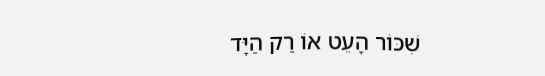שִׁכּוֹר הָעֵט אוֹ רַק הַיָּד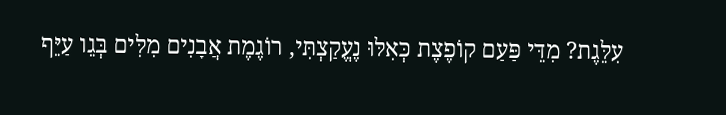עִלֵּגֶת? מִדֵּי פַּעַם קוֹפֶצֶת כְּאִלּוּ נֶעֱקַצְתִּי, רוֹגֶמֶת אֲבָנִים מִלִּים בְּגֵו עַיֵּף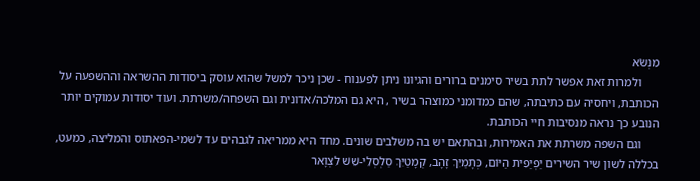מִנְשֹׂא
      ולמרות זאת אפשר לתת בשיר סימנים ברורים והגיונו ניתן לפענוח - שכן ניכר למשל שהוא עוסק ביסודות ההשראה וההשפעה על הכותבת, ויחסיה עם כתיבתה, שהם כמדומני כמוצהר בשיר , היא גם המלכה/אדונית וגם השפחה/משרתת. ועוד יסודות עמוקים יותר הנובע כך נראה מנסיבות חיי הכותבת.
      וגם השפה משרתת את האמירות, ובהתאם יש בה משלבים שונים. מחד היא ממריאה לגבהים עד לשמי-הפאתוס והמליצה, כמעט, בכללה לשון שיר השירים יַפְיַפִית הַיּוֹם, כְּתָמַיִּךְ זָהָב, קְמָטַיִּךְ סַלְסְלֵי-שֵׁשׁ לִצְוָאר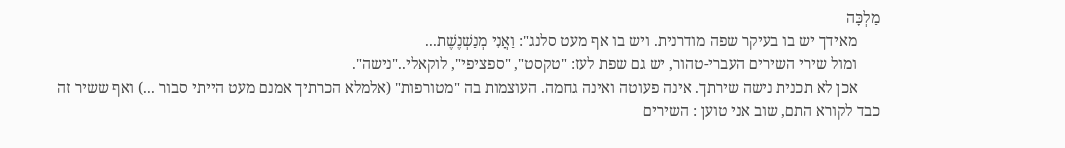מַלְכָּה
      מאידך יש בו בעיקר שפה מודרנית. ויש בו אף מעט סלנג": וַאֲנִי מְנַשְׁנֶשֶׁת...
      ומול שירי השירים העברי-טהור, יש גם שפת לעז: "טקסט", "ספציפי", לוקאלי.."נישה".
      אכן לא תכנית נישה שירתך. אינה פעוטה ואינה גחמה. העוצמות בה "מטורפות" (אלמלא הכרתיך אמנם מעט הייתי סבור ...) ואף ששיר זה כבד לקורא התם, שוב אני טוען : השירים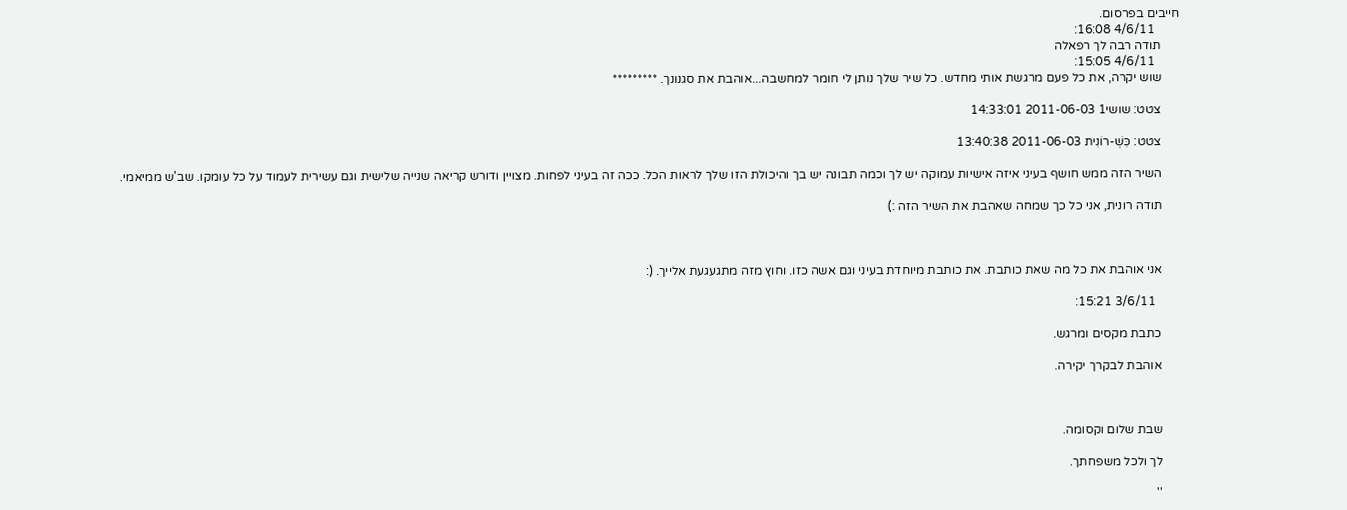חייבים בפרסום.
        4/6/11 16:08:
      תודה רבה לך רפאלה
        4/6/11 15:05:
      שוש יקרה, את כל פעם מרגשת אותי מחדש. כל שיר שלך נותן לי חומר למחשבה...אוהבת את סגנונך. *********

      צטט: שושי1 2011-06-03 14:33:01

      צטט: כִּשְׁ-רוֹנִית 2011-06-03 13:40:38

      השיר הזה ממש חושף בעיני איזה אישיות עמוקה יש לך וכמה תבונה יש בך והיכולת הזו שלך לראות הכל. ככה זה בעיני לפחות. מצויין ודורש קריאה שנייה שלישית וגם עשירית לעמוד על כל עומקו. שב'ש ממיאמי.

      תודה רונית, אני כל כך שמחה שאהבת את השיר הזה :)



      אני אוהבת את כל מה שאת כותבת. את כותבת מיוחדת בעיני וגם אשה כזו. וחוץ מזה מתגעגעת אלייך. (:

        3/6/11 15:21:

      כתבת מקסים ומרגש.

      אוהבת לבקרך יקירה.



      שבת שלום וקסומה.

      לך ולכל משפחתך.

      ''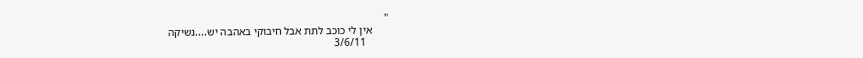''
      אין לי כוכב לתת אבל חיבוקי באהבה יש....נשיקה
        3/6/11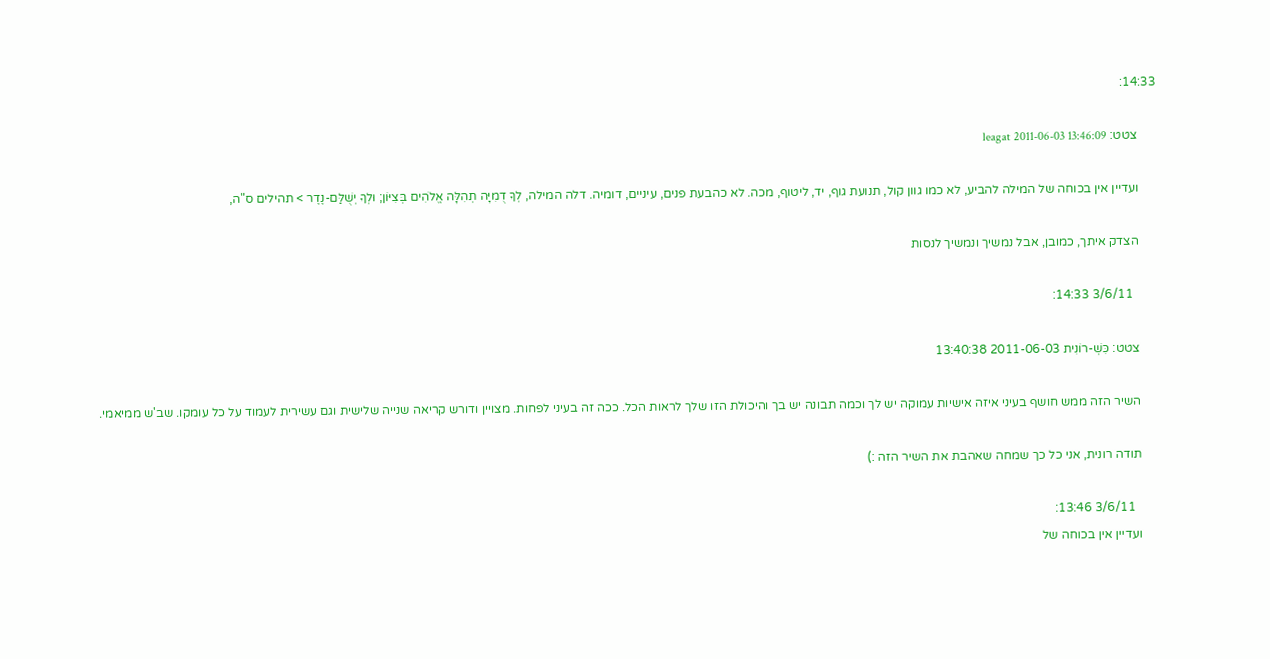14:33:

      צטט: leagat 2011-06-03 13:46:09

      ועדיין אין בכוחה של המילה להביע, לא כמו גוון קול, תנועת גוף, יד, ליטוף, מכה. לא כהבעת פנים, עיניים, דומיה. דלה המילה, לְךָ דֻמִיָּה תְהִלָּה אֱלֹהִים בְּצִיּוֹן; וּלְךָ יְשֻׁלַּם-נֶדֶר > תהילים ס"ה,

      הצדק איתך, כמובן, אבל נמשיך ונמשיך לנסות

        3/6/11 14:33:

      צטט: כִּשְׁ-רוֹנִית 2011-06-03 13:40:38

      השיר הזה ממש חושף בעיני איזה אישיות עמוקה יש לך וכמה תבונה יש בך והיכולת הזו שלך לראות הכל. ככה זה בעיני לפחות. מצויין ודורש קריאה שנייה שלישית וגם עשירית לעמוד על כל עומקו. שב'ש ממיאמי.

      תודה רונית, אני כל כך שמחה שאהבת את השיר הזה :)

        3/6/11 13:46:
      ועדיין אין בכוחה של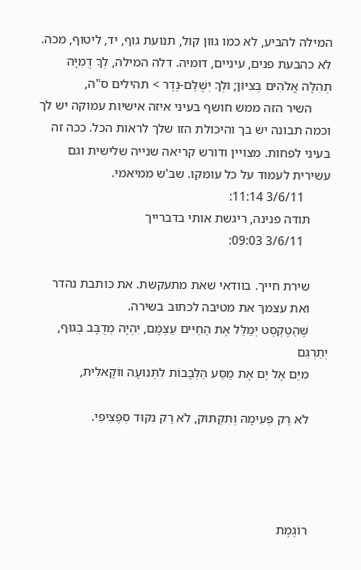המילה להביע, לא כמו גוון קול, תנועת גוף, יד, ליטוף, מכה. לא כהבעת פנים, עיניים, דומיה. דלה המילה, לְךָ דֻמִיָּה תְהִלָּה אֱלֹהִים בְּצִיּוֹן; וּלְךָ יְשֻׁלַּם-נֶדֶר > תהילים ס"ה,
      השיר הזה ממש חושף בעיני איזה אישיות עמוקה יש לך וכמה תבונה יש בך והיכולת הזו שלך לראות הכל. ככה זה בעיני לפחות. מצויין ודורש קריאה שנייה שלישית וגם עשירית לעמוד על כל עומקו. שב'ש ממיאמי.
        3/6/11 11:14:
      תודה פנינה, ריגשת אותי בדברייך
        3/6/11 09:03:

      שירת חייך. בוודאי שאת מתעקשת. את כותבת נהדר
      ואת עצמך את מטיבה לכתוב בשירה.
      שֶׁהַטֶקְסְט יְמַלֵּל אֶת הַחַיִּים עַצְמָם, יִהְיֶה מְדֻבָּב בְּגּוּף, יְתַרְגֵּם
      מִיַּם אֶל יַם אֶת מַסַּע הַלְּבָבוֹת לִתְּנוּעָה ווֹקָאלִית,

      לֹא רַק פְּעִימָה וְתִקְתּוּק, לֹא רַק נִקּוּד סְפֶּצִיפִי.




      רוֹגֶמֶת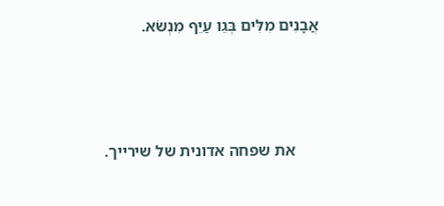אֲבָנִים מִלִּים בְּגֵו עַיֵּף מִנְשֹׂא.



      את שפחה אדונית של שירייך.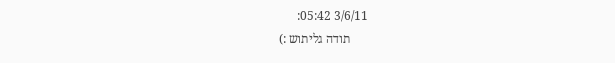3/6/11 05:42:
      תודה גליתוש :)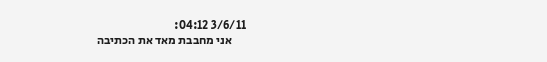3/6/11 04:12:
      אני מחבבת מאד את הכתיבה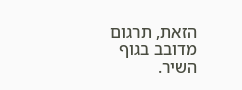הזאת, תרגום מדובב בגוף השיר.